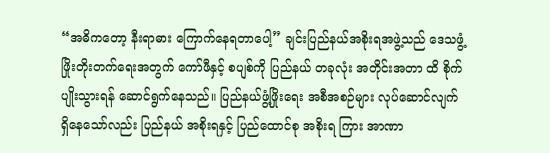“အဓိကတော့ နီးရာဓား ကြောက်နေရတာပေါ့” ချင်းပြည်နယ်အစိုးရအဖွဲ့သည် ဒေသဖွံ့ဖြိုးတိုးတက်ရေးအတွက် ကော်ဖီနှင့် စပျစ်ကို ပြည်နယ် တခုလုံး အတိုင်းအတာ ထိ စိုက်ပျိုးသွားရန် ဆောင်ရွက်နေသည်။ ပြည်နယ်ဖွံ့ဖြိုးရေး အစီအစဉ်များ လုပ်ဆောင်လျက် ရှိနေသော်လည်း ပြည်နယ် အစိုးရနှင့် ပြည်ထောင်စု အစိုးရ ကြား အာဏာ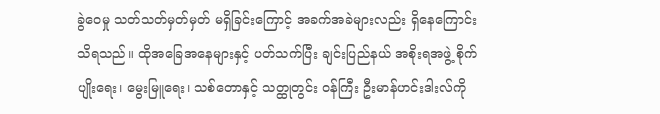ခွဲဝေမှု သတ်သတ်မှတ်မှတ် မရှိခြင်းကြောင့် အခက်အခဲများလည်း ရှိနေကြောင်း သိရသည်။ ထိုအခြေအနေများနှင့် ပတ်သက်ပြီး ချင်းပြည်နယ် အစိုးရအဖွဲ့ စိုက်ပျိုးရေး၊ မွေးမြူရေး၊ သစ်တောနှင့် သတ္ထုတွင်း ဝန်ကြီး ဦးမာန်ဟင်းဒါးလ်ကို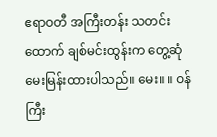ဧရာဝတီ အကြီးတန်း သတင်းထောက် ချစ်မင်းထွန်းက တွေ့ဆုံ မေးမြန်းထားပါသည်။ မေး။ ။ ဝန်ကြီး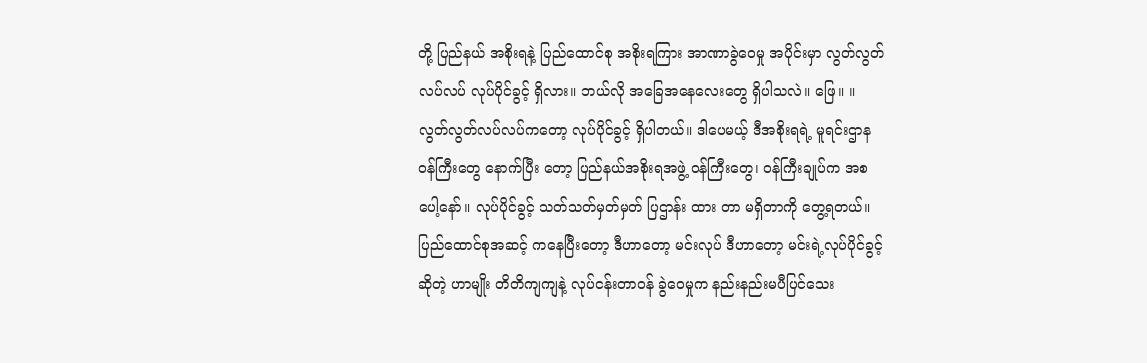တို့ ပြည်နယ် အစိုးရနဲ့ ပြည်ထောင်စု အစိုးရကြား အာဏာခွဲဝေမှု အပိုင်းမှာ လွတ်လွတ်လပ်လပ် လုပ်ပိုင်ခွင့် ရှိလား။ ဘယ်လို အခြေအနေလေးတွေ ရှိပါသလဲ။ ဖြေ။ ။ လွတ်လွတ်လပ်လပ်ကတော့ လုပ်ပိုင်ခွင့် ရှိပါတယ်။ ဒါပေမယ့် ဒီအစိုးရရဲ့ မူရင်းဌာန ဝန်ကြီးတွေ နောက်ပြီး တော့ ပြည်နယ်အစိုးရအဖွဲ့ ဝန်ကြီးတွေ၊ ဝန်ကြီးချုပ်က အစပေါ့နော်။ လုပ်ပိုင်ခွင့် သတ်သတ်မှတ်မှတ် ပြဌာန်း ထား တာ မရှိတာကို တွေ့ရတယ်။ ပြည်ထောင်စုအဆင့် ကနေပြီးတော့ ဒီဟာတော့ မင်းလုပ် ဒီဟာတော့ မင်းရဲ့လုပ်ပိုင်ခွင့် ဆိုတဲ့ ဟာမျိုး တိတိကျကျနဲ့ လုပ်ငန်းတာဝန် ခွဲဝေမှုက နည်းနည်းမပီပြင်သေး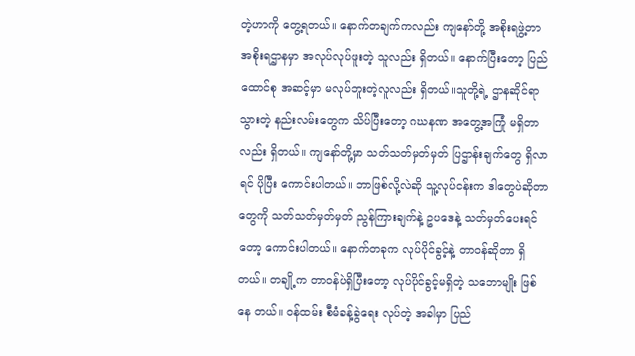တဲ့ဟာကို တွေ့ရတယ်။ နောက်တချက်ကလည်း ကျနော်တို့ အစိုးရဖွဲ့တာ အစိုးရဌာနမှာ အလုပ်လုပ်ဖူးတဲ့ သူလည်း ရှိတယ်။ နောက်ပြီးတော့ ပြည်ထောင်စု အဆင့်မှာ မလုပ်ဘူးတဲ့လူလည်း ရှိတယ်။သူတို့ရဲ့ ဌာနဆိုင်ရာသွားတဲ့ နည်းလမ်းတွေက သိပ်ပြီးတော့ ဂဃနဏ အတွေ့အကြုံ မရှိတာလည်း ရှိတယ်။ ကျနော်တို့မှာ သတ်သတ်မှတ်မှတ် ပြဌာန်းချက်တွေ ရှိလာရင် ပိုပြီး ကောင်းပါတယ်။ ဘာဖြစ်လို့လဲဆို သူ့လုပ်ငန်းက ဒါတွေပဲဆိုတာတွေကို သတ်သတ်မှတ်မှတ် ညွန်ကြားချက်နဲ့ ဥပဒေနဲ့ သတ်မှတ်ပေးရင်တော့ ကောင်းပါတယ်။ နောက်တခုက လုပ်ပိုင်ခွင့်နဲ့ တာဝန်ဆိုတာ ရှိတယ်။ တချို့က တာဝန်ပဲရှိပြီးတော့ လုပ်ပိုင်ခွင့်မရှိတဲ့ သဘောမျိုး ဖြစ် နေ တယ်။ ဝန်ထမ်း စီမံခန့်ခွဲရေး လုပ်တဲ့ အခါမှာ ပြည်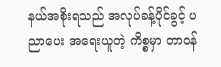နယ်အစိုးရသည် အလုပ်ခန့်ပိုင်ခွင့် ပညာပေး အရေးယူတဲ့ ကိစ္စမှာ တာဝန်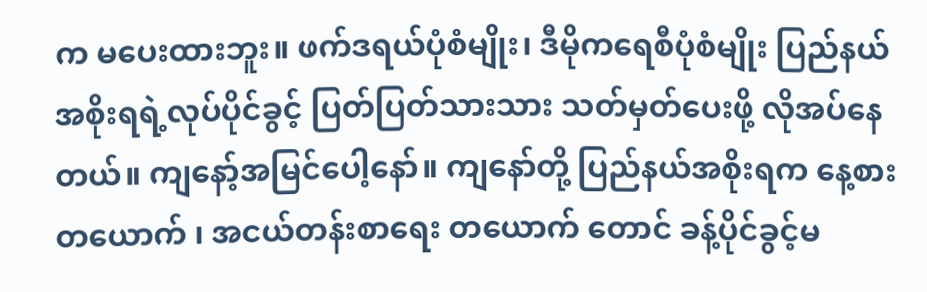က မပေးထားဘူး။ ဖက်ဒရယ်ပုံစံမျိုး၊ ဒီမိုကရေစီပုံစံမျိုး ပြည်နယ်အစိုးရရဲ့လုပ်ပိုင်ခွင့် ပြတ်ပြတ်သားသား သတ်မှတ်ပေးဖို့ လိုအပ်နေ တယ်။ ကျနော့်အမြင်ပေါ့နော်။ ကျနော်တို့ ပြည်နယ်အစိုးရက နေ့စားတယောက် ၊ အငယ်တန်းစာရေး တယောက် တောင် ခန့်ပိုင်ခွင့်မ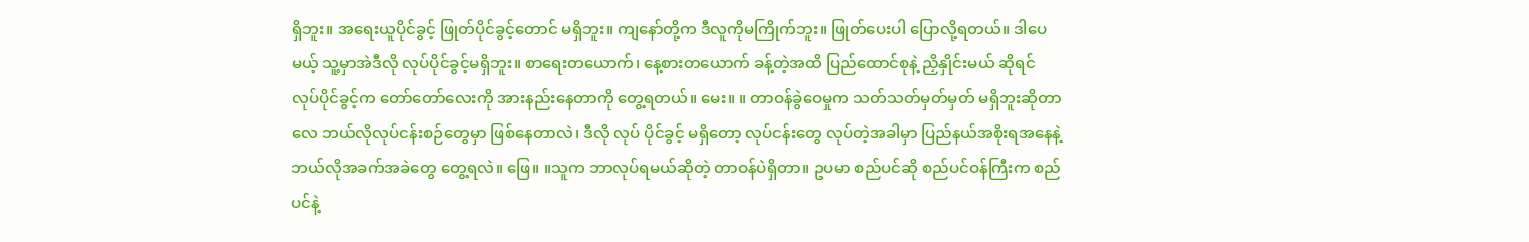ရှိဘူး။ အရေးယူပိုင်ခွင့် ဖြုတ်ပိုင်ခွင့်တောင် မရှိဘူး။ ကျနော်တို့က ဒီလူကိုမကြိုက်ဘူး။ ဖြုတ်ပေးပါ ပြောလို့ရတယ်။ ဒါပေမယ့် သူ့မှာအဲဒီလို လုပ်ပိုင်ခွင့်မရှိဘူး။ စာရေးတယောက်၊ နေ့စားတယောက် ခန့်တဲ့အထိ ပြည်ထောင်စုနဲ့ ညှိနှိုင်းမယ် ဆိုရင် လုပ်ပိုင်ခွင့်က တော်တော်လေးကို အားနည်းနေတာကို တွေ့ရတယ်။ မေး။ ။ တာဝန်ခွဲဝေမှုက သတ်သတ်မှတ်မှတ် မရှိဘူးဆိုတာလေ ဘယ်လိုလုပ်ငန်းစဉ်တွေမှာ ဖြစ်နေတာလဲ၊ ဒီလို လုပ် ပိုင်ခွင့် မရှိတော့ လုပ်ငန်းတွေ လုပ်တဲ့အခါမှာ ပြည်နယ်အစိုးရအနေနဲ့ ဘယ်လိုအခက်အခဲတွေ တွေ့ရလဲ။ ဖြေ။ ။သူက ဘာလုပ်ရမယ်ဆိုတဲ့ တာဝန်ပဲရှိတာ။ ဥပမာ စည်ပင်ဆို စည်ပင်ဝန်ကြီးက စည်ပင်နဲ့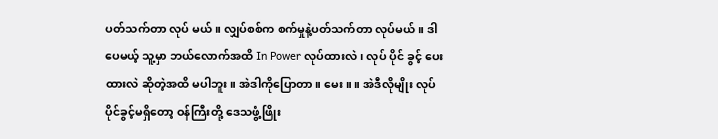ပတ်သက်တာ လုပ် မယ်။ လျှပ်စစ်က စက်မှုနဲ့ပတ်သက်တာ လုပ်မယ်။ ဒါပေမယ့် သူ့မှာ ဘယ်လောက်အထိ In Power လုပ်ထားလဲ၊ လုပ် ပိုင် ခွင့် ပေးထားလဲ ဆိုတဲ့အထိ မပါဘူး။ အဲဒါကိုပြောတာ။ မေး။ ။ အဲဒီလိုမျိုး လုပ်ပိုင်ခွင့်မရှိတော့ ဝန်ကြီးတို့ ဒေသဖွံ့ဖြိုး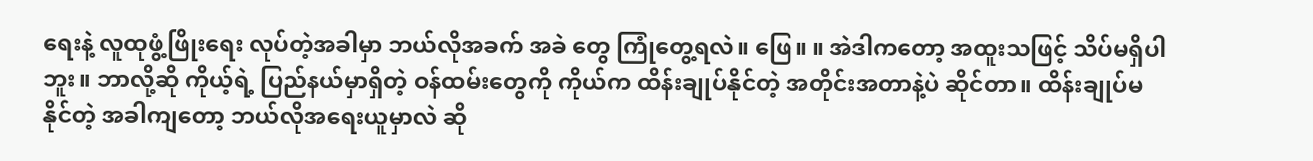ရေးနဲ့ လူထုဖွံ့ဖြိုးရေး လုပ်တဲ့အခါမှာ ဘယ်လိုအခက် အခဲ တွေ ကြုံတွေ့ရလဲ။ ဖြေ။ ။ အဲဒါကတော့ အထူးသဖြင့် သိပ်မရှိပါဘူး။ ဘာလို့ဆို ကိုယ့်ရဲ့ ပြည်နယ်မှာရှိတဲ့ ဝန်ထမ်းတွေကို ကိုယ်က ထိန်းချုပ်နိုင်တဲ့ အတိုင်းအတာနဲ့ပဲ ဆိုင်တာ။ ထိန်းချုပ်မနိုင်တဲ့ အခါကျတော့ ဘယ်လိုအရေးယူမှာလဲ ဆို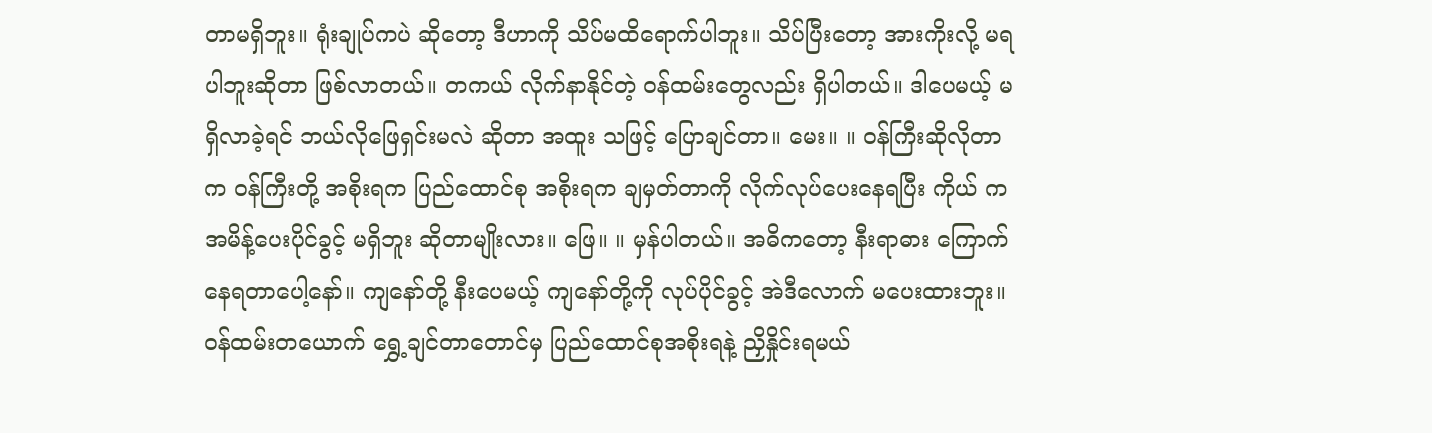တာမရှိဘူး။ ရုံးချုပ်ကပဲ ဆိုတော့ ဒီဟာကို သိပ်မထိရောက်ပါဘူး။ သိပ်ပြီးတော့ အားကိုးလို့ မရပါဘူးဆိုတာ ဖြစ်လာတယ်။ တကယ် လိုက်နာနိုင်တဲ့ ဝန်ထမ်းတွေလည်း ရှိပါတယ်။ ဒါပေမယ့် မရှိလာခဲ့ရင် ဘယ်လိုဖြေရှင်းမလဲ ဆိုတာ အထူး သဖြင့် ပြောချင်တာ။ မေး။ ။ ဝန်ကြီးဆိုလိုတာက ဝန်ကြီးတို့ အစိုးရက ပြည်ထောင်စု အစိုးရက ချမှတ်တာကို လိုက်လုပ်ပေးနေရပြီး ကိုယ် က အမိန့်ပေးပိုင်ခွင့် မရှိဘူး ဆိုတာမျိုးလား။ ဖြေ။ ။ မှန်ပါတယ်။ အဓိကတော့ နီးရာဓား ကြောက်နေရတာပေါ့နော်။ ကျနော်တို့ နီးပေမယ့် ကျနော်တို့ကို လုပ်ပိုင်ခွင့် အဲဒီလောက် မပေးထားဘူး။ ဝန်ထမ်းတယောက် ရွှေ့ချင်တာတောင်မှ ပြည်ထောင်စုအစိုးရနဲ့ ညှိနှိုင်းရမယ်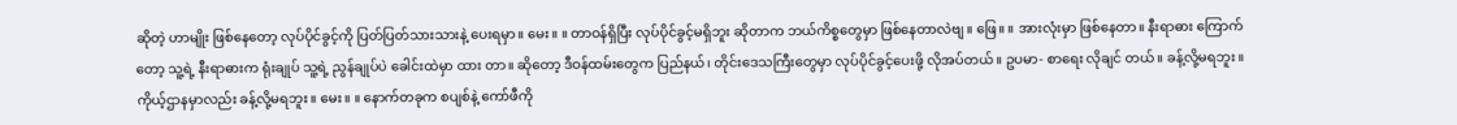ဆိုတဲ့ ဟာမျိုး ဖြစ်နေတော့ လုပ်ပိုင်ခွင့်ကို ပြတ်ပြတ်သားသားနဲ့ ပေးရမှာ။ မေး။ ။ တာဝန်ရှိပြီး လုပ်ပိုင်ခွင့်မရှိဘူး ဆိုတာက ဘယ်ကိစ္စတွေမှာ ဖြစ်နေတာလဲဗျ။ ဖြေ။ ။ အားလုံးမှာ ဖြစ်နေတာ။ နီးရာဓား ကြောက်တော့ သူ့ရဲ့ နီးရာဓားက ရုံးချုပ် သူ့ရဲ့ ညွန်ချုပ်ပဲ ခေါင်းထဲမှာ ထား တာ။ ဆိုတော့ ဒီဝန်ထမ်းတွေက ပြည်နယ်၊ တိုင်းဒေသကြီးတွေမှာ လုပ်ပိုင်ခွင့်ပေးဖို့ လိုအပ်တယ်။ ဥပမာ- စာရေး လိုချင် တယ်။ ခန့်လို့မရဘူး။ ကိုယ့်ဌာနမှာလည်း ခန့်လို့မရဘူး။ မေး။ ။ နောက်တခုက စပျစ်နဲ့ ကော်ဖီကို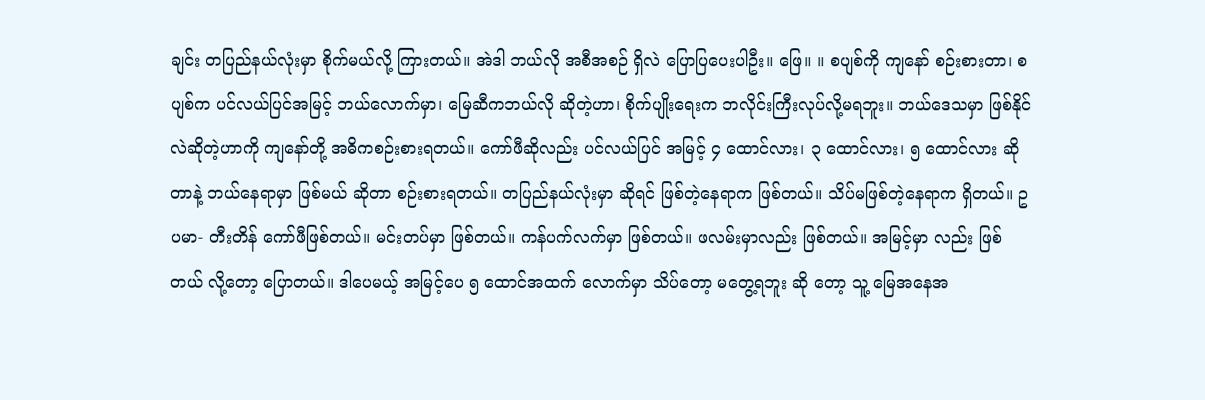ချင်း တပြည်နယ်လုံးမှာ စိုက်မယ်လို့ ကြားတယ်။ အဲဒါ ဘယ်လို အစီအစဉ် ရှိလဲ ပြောပြပေးပါဦး။ ဖြေ။ ။ စပျစ်ကို ကျနော် စဉ်းစားတာ၊ စပျစ်က ပင်လယ်ပြင်အမြင့် ဘယ်လောက်မှာ၊ မြေဆီကဘယ်လို ဆိုတဲ့ဟာ၊ စိုက်ပျိုးရေးက ဘလိုင်းကြီးလုပ်လို့မရဘူး။ ဘယ်ဒေသမှာ ဖြစ်နိုင်လဲဆိုတဲ့ဟာကို ကျနော်တို့ အဓိကစဉ်းစားရတယ်။ ကော်ဖီဆိုလည်း ပင်လယ်ပြင် အမြင့် ၄ ထောင်လား၊ ၃ ထောင်လား၊ ၅ ထောင်လား ဆိုတာနဲ့ ဘယ်နေရာမှာ ဖြစ်မယ် ဆိုတာ စဉ်းစားရတယ်။ တပြည်နယ်လုံးမှာ ဆိုရင် ဖြစ်တဲ့နေရာက ဖြစ်တယ်။ သိပ်မဖြစ်တဲ့နေရာက ရှိတယ်။ ဥပမာ- တီးတိန် ကော်ဖီဖြစ်တယ်။ မင်းတပ်မှာ ဖြစ်တယ်။ ကန်ပက်လက်မှာ ဖြစ်တယ်။ ဖလမ်းမှာလည်း ဖြစ်တယ်။ အမြင့်မှာ လည်း ဖြစ်တယ် လို့တော့ ပြောတယ်။ ဒါပေမယ့် အမြင့်ပေ ၅ ထောင်အထက် လောက်မှာ သိပ်တော့ မတွေ့ရဘူး ဆို တော့ သူ့ မြေအနေအ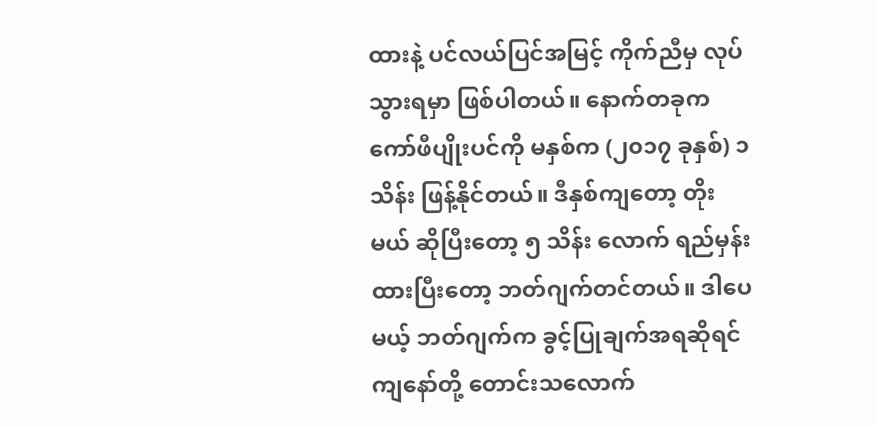ထားနဲ့ ပင်လယ်ပြင်အမြင့် ကိုက်ညီမှ လုပ်သွားရမှာ ဖြစ်ပါတယ်။ နောက်တခုက ကော်ဖီပျိုးပင်ကို မနှစ်က (၂၀၁၇ ခုနှစ်) ၁ သိန်း ဖြန့်နိုင်တယ်။ ဒီနှစ်ကျတော့ တိုးမယ် ဆိုပြီးတော့ ၅ သိန်း လောက် ရည်မှန်းထားပြီးတော့ ဘတ်ဂျက်တင်တယ်။ ဒါပေမယ့် ဘတ်ဂျက်က ခွင့်ပြုချက်အရဆိုရင် ကျနော်တို့ တောင်းသလောက်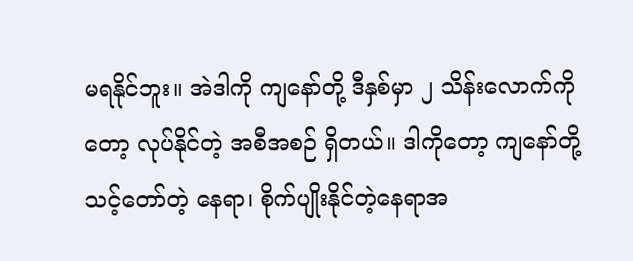မရနိုင်ဘူး။ အဲဒါကို ကျနော်တို့ ဒီနှစ်မှာ ၂ သိန်းလောက်ကိုတော့ လုပ်နိုင်တဲ့ အစီအစဉ် ရှိတယ်။ ဒါကိုတော့ ကျနော်တို့ သင့်တော်တဲ့ နေရာ၊ စိုက်ပျိုးနိုင်တဲ့နေရာအ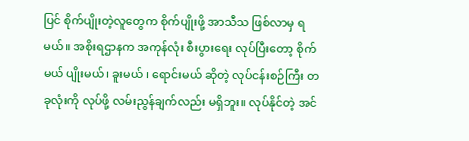ပြင် စိုက်ပျိုးတဲ့လူတွေက စိုက်ပျိုးဖို့ အာသီသ ဖြစ်လာမှ ရမယ်။ အစိုးရဌာနက အကုန်လုံး စီးပွားရေး လုပ်ပြီးတော့ စိုက်မယ် ပျိုးမယ်၊ ခူးမယ် ၊ ရောင်းမယ် ဆိုတဲ့ လုပ်ငန်းစဉ်ကြီး တခုလုံးကို လုပ်ဖို့ လမ်းညွန်ချက်လည်း မရှိဘူး။ လုပ်နိုင်တဲ့ အင်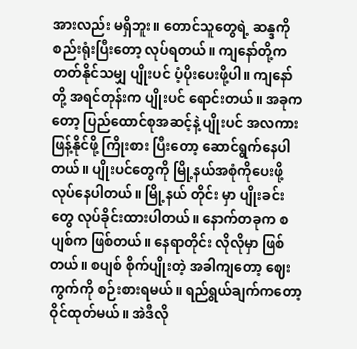အားလည်း မရှိဘူး။ တောင်သူတွေရဲ့ ဆန္ဒကို စည်းရုံးပြီးတော့ လုပ်ရတယ်။ ကျနော်တို့က တတ်နိုင်သမျှ ပျိုးပင် ပံ့ပိုးပေးဖို့ပါ။ ကျနော်တို့ အရင်တုန်းက ပျိုးပင် ရောင်းတယ်။ အခုကတော့ ပြည်ထောင်စုအဆင့်နဲ့ ပျိုးပင် အလကား ဖြန့်နိုင်ဖို့ ကြိုးစား ပြီးတော့ ဆောင်ရွက်နေပါတယ်။ ပျိုးပင်တွေကို မြို့နယ်အစုံကိုပေးဖို့ လုပ်နေပါတယ်။ မြို့နယ် တိုင်း မှာ ပျိုးခင်းတွေ လုပ်ခိုင်းထားပါတယ်။ နောက်တခုက စပျစ်က ဖြစ်တယ်။ နေရာတိုင်း လိုလိုမှာ ဖြစ်တယ်။ စပျစ် စိုက်ပျိုးတဲ့ အခါကျတော့ ဈေးကွက်ကို စဉ်းစားရမယ်။ ရည်ရွယ်ချက်ကတော့ ဝိုင်ထုတ်မယ်။ အဲဒီလို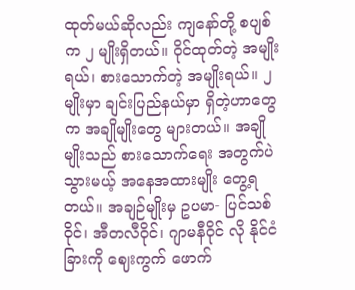ထုတ်မယ်ဆိုလည်း ကျနော်တို့ စပျစ် က ၂ မျိုးရှိတယ်။ ဝိုင်ထုတ်တဲ့ အမျိုးရယ်၊ စားသောက်တဲ့ အမျိုးရယ်။ ၂ မျိုးမှာ ချင်းပြည်နယ်မှာ ရှိတဲ့ဟာတွေက အချိုမျိုးတွေ များတယ်။ အချိုမျိုးသည် စားသောက်ရေး အတွက်ပဲ သွားမယ့် အနေအထားမျိုး တွေ့ရတယ်။ အချဉ်မျိုးမှ ဥပမာ- ပြင်သစ်ဝိုင်၊ အီတလီဝိုင်၊ ဂျာမနီဝိုင် လို နိုင်ငံခြားကို ဈေးကွက် ဖောက်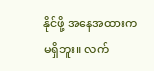နိုင်ဖို့ အနေအထားက မရှိဘူး။ လက်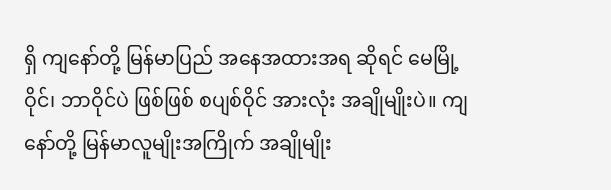ရှိ ကျနော်တို့ မြန်မာပြည် အနေအထားအရ ဆိုရင် မေမြို့ဝိုင်၊ ဘာဝိုင်ပဲ ဖြစ်ဖြစ် စပျစ်ဝိုင် အားလုံး အချိုမျိုးပဲ။ ကျနော်တို့ မြန်မာလူမျိုးအကြိုက် အချိုမျိုး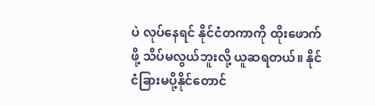ပဲ လုပ်နေရင် နိုင်ငံတကာကို ထိုးဖောက်ဖို့ သိပ်မလွယ်ဘူးလို့ ယူဆရတယ်။ နိုင်ငံခြားမပို့နိုင်တောင်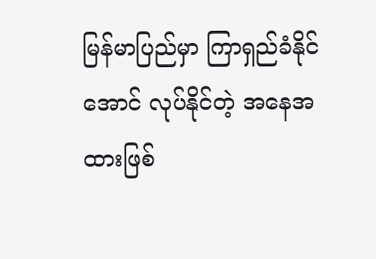မြန်မာပြည်မှာ ကြာရှည်ခံနိုင်အောင် လုပ်နိုင်တဲ့ အနေအထားဖြစ်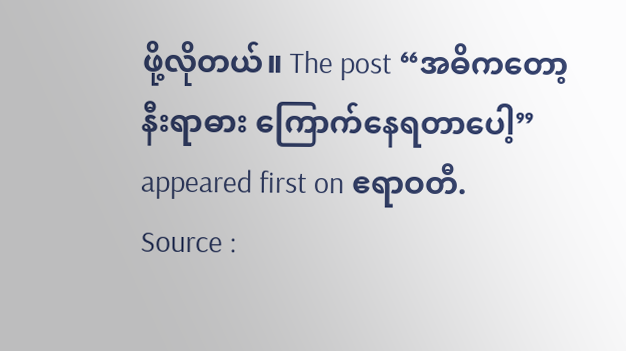ဖို့လိုတယ်။ The post “အဓိကတော့ နီးရာဓား ကြောက်နေရတာပေါ့” appeared first on ဧရာဝတီ.
Source :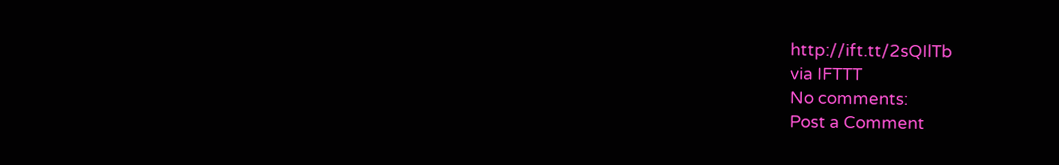http://ift.tt/2sQIlTb
via IFTTT
No comments:
Post a Comment